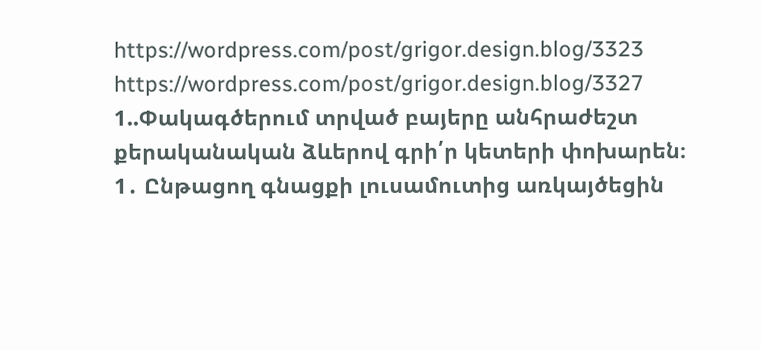https://wordpress.com/post/grigor.design.blog/3323
https://wordpress.com/post/grigor.design.blog/3327
1..Փակագծերում տրված բայերը անհրաժեշտ քերականական ձևերով գրի՛ր կետերի փոխարեն։
1․ Ընթացող գնացքի լուսամուտից առկայծեցին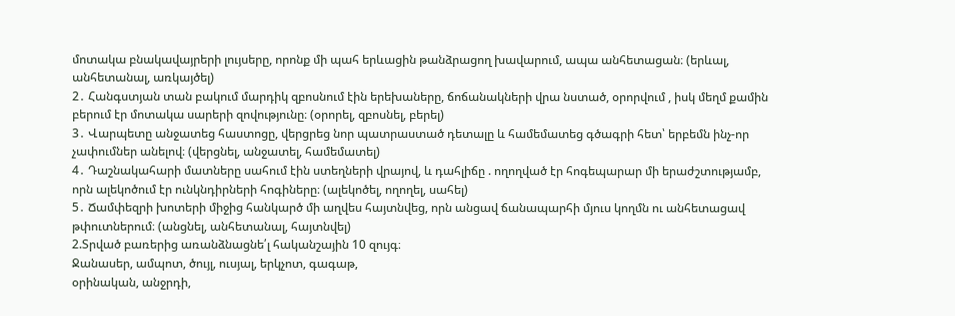մոտակա բնակավայրերի լույսերը, որոնք մի պահ երևացին թանձրացող խավարում, ապա անհետացան։ (երևալ, անհետանալ, առկայծել)
2․ Հանգստյան տան բակում մարդիկ զբոսնում էին երեխաները, ճոճանակների վրա նստած, օրորվում , իսկ մեղմ քամին բերում էր մոտակա սարերի զովությունը։ (օրորել, զբոսնել, բերել)
3․ Վարպետը անջատեց հաստոցը, վերցրեց նոր պատրաստած դետալը և համեմատեց գծագրի հետ՝ երբեմն ինչ-որ չափումներ անելով։ (վերցնել, անջատել, համեմատել)
4․ Դաշնակահարի մատները սահում էին ստեղների վրայով, և դահլիճը . ողողված էր հոգեպարար մի երաժշտությամբ, որն ալեկոծում էր ունկնդիրների հոգիները։ (ալեկոծել, ողողել, սահել)
5․ Ճամփեզրի խոտերի միջից հանկարծ մի աղվես հայտնվեց, որն անցավ ճանապարհի մյուս կողմն ու անհետացավ թփուտներում։ (անցնել, անհետանալ, հայտնվել)
2.Տրված բառերից առանձնացնե՛լ հականշային 10 զույգ։
Ջանասեր, ամպոտ, ծույլ, ուսյալ, երկչոտ, գագաթ,
օրինական, անջրդի,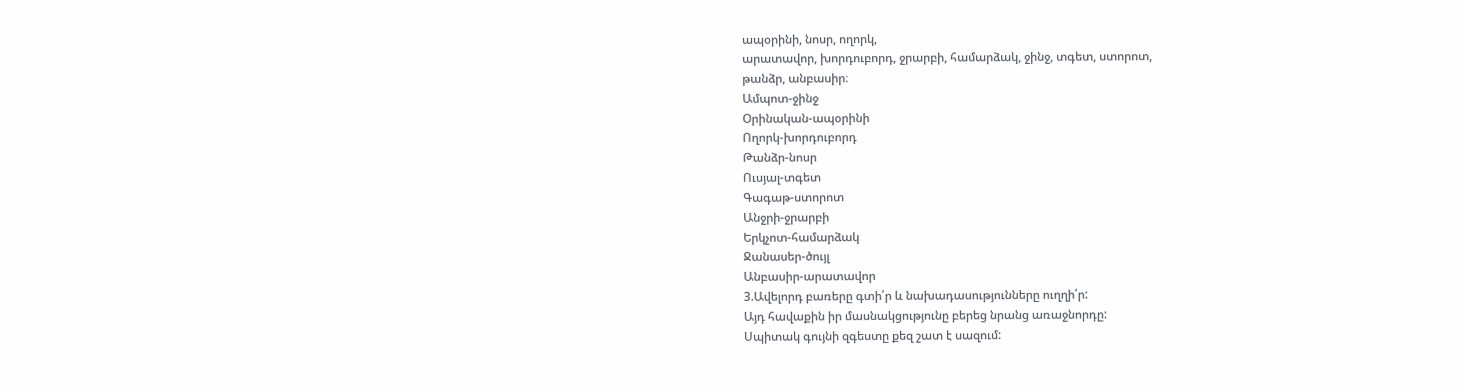ապօրինի, նոսր, ողորկ,
արատավոր, խորդուբորդ, ջրարբի, համարձակ, ջինջ, տգետ, ստորոտ,
թանձր, անբասիր։
Ամպոտ-ջինջ
Օրինական-ապօրինի
Ողորկ-խորդուբորդ
Թանձր-նոսր
Ուսյալ-տգետ
Գագաթ-ստորոտ
Անջրի-ջրարբի
Երկչոտ-համարձակ
Ջանասեր-ծույլ
Անբասիր-արատավոր
3.Ավելորդ բառերը գտի՛ր և նախադասությունները ուղղի՛ր:
Այդ հավաքին իր մասնակցությունը բերեց նրանց առաջնորդը:
Սպիտակ գույնի զգեստը քեզ շատ է սազում: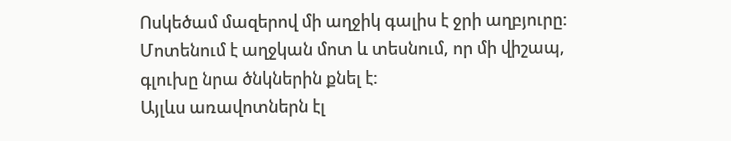Ոսկեծամ մազերով մի աղջիկ գալիս է ջրի աղբյուրը:
Մոտենում է աղջկան մոտ և տեսնում, որ մի վիշապ, գլուխը նրա ծնկներին քնել է:
Այլևս առավոտներն էլ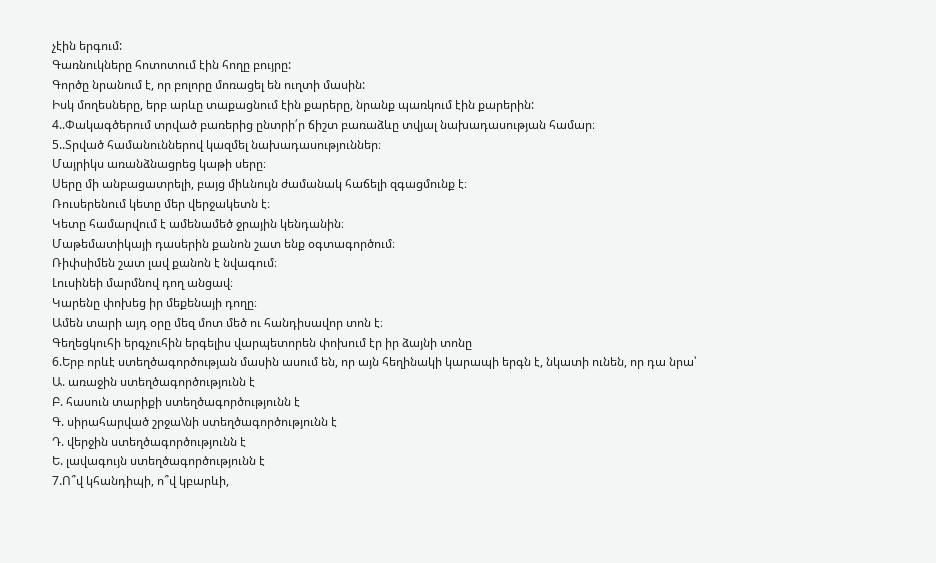չէին երգում:
Գառնուկները հոտոտում էին հողը բույրը:
Գործը նրանում է, որ բոլորը մոռացել են ուղտի մասին:
Իսկ մողեսները, երբ արևը տաքացնում էին քարերը, նրանք պառկում էին քարերին:
4..Փակագծերում տրված բառերից ընտրի՛ր ճիշտ բառաձևը տվյալ նախադասության համար։
5..Տրված համանուններով կազմել նախադասություններ։
Մայրիկս առանձնացրեց կաթի սերը։
Սերը մի անբացատրելի, բայց միևնույն ժամանակ հաճելի զգացմունք է։
Ռուսերենում կետը մեր վերջակետն է։
Կետը համարվում է ամենամեծ ջրային կենդանին։
Մաթեմատիկայի դասերին քանոն շատ ենք օգտագործում։
Ռիփսիմեն շատ լավ քանոն է նվագում։
Լուսինեի մարմնով դող անցավ։
Կարենը փոխեց իր մեքենայի դողը։
Ամեն տարի այդ օրը մեզ մոտ մեծ ու հանդիսավոր տոն է։
Գեղեցկուհի երգչուհին երգելիս վարպետորեն փոխում էր իր ձայնի տոնը
6.Երբ որևէ ստեղծագործության մասին ասում են, որ այն հեղինակի կարապի երգն է, նկատի ունեն, որ դա նրա՝
Ա. առաջին ստեղծագործությունն է
Բ. հասուն տարիքի ստեղծագործությունն է
Գ. սիրահարված շրջա\նի ստեղծագործությունն է
Դ. վերջին ստեղծագործությունն է
Ե. լավագույն ստեղծագործությունն է
7.Ո՞վ կհանդիպի, ո՞վ կբարևի,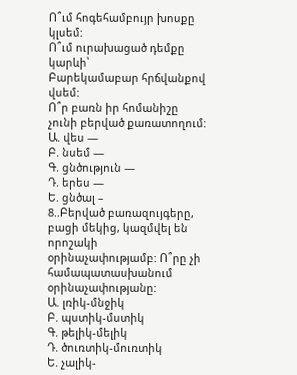Ո՞ւմ հոգեհամբույր խոսքը կլսեմ:
Ո՞ւմ ուրախացած դեմքը կարևի՝
Բարեկամաբար հրճվանքով վսեմ:
Ո՞ր բառն իր հոմանիշը չունի բերված քառատողում:
Ա. վես —
Բ. նսեմ —
Գ. ցնծություն —
Դ. երես —
Ե. ցնծալ –
8..Բերված բառազույգերը, բացի մեկից, կազմվել են որոշակի օրինաչափությամբ: Ո՞րը չի համապատասխանում օրինաչափությանը:
Ա. լռիկ-մնջիկ
Բ. պստիկ-մստիկ
Գ. թելիկ-մելիկ
Դ. ծուռտիկ-մուռտիկ
Ե. չալիկ-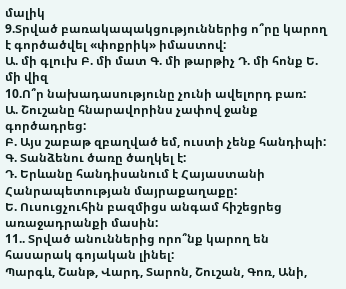մալիկ
9.Տրված բառակապակցություններից ո՞րը կարող է գործածվել «փոքրիկ» իմաստով:
Ա. մի գլուխ Բ. մի մատ Գ. մի թարթիչ Դ. մի հոնք Ե. մի վիզ
10.Ո՞ր նախադասությունը չունի ավելորդ բառ:
Ա. Շուշանը հնարավորինս չափով ջանք գործադրեց:
Բ. Այս շաբաթ զբաղված եմ, ուստի չենք հանդիպի:
Գ. Տանձենու ծառը ծաղկել է:
Դ. Երևանը հանդիսանում է Հայաստանի Հանրապետության մայրաքաղաքը:
Ե. Ուսուցչուհին բազմիցս անգամ հիշեցրեց առաջադրանքի մասին:
11.. Տրված անուններից որո՞նք կարող են հասարակ գոյական լինել:
Պարգև, Շանթ, Վարդ, Տարոն, Շուշան, Գոռ, Անի,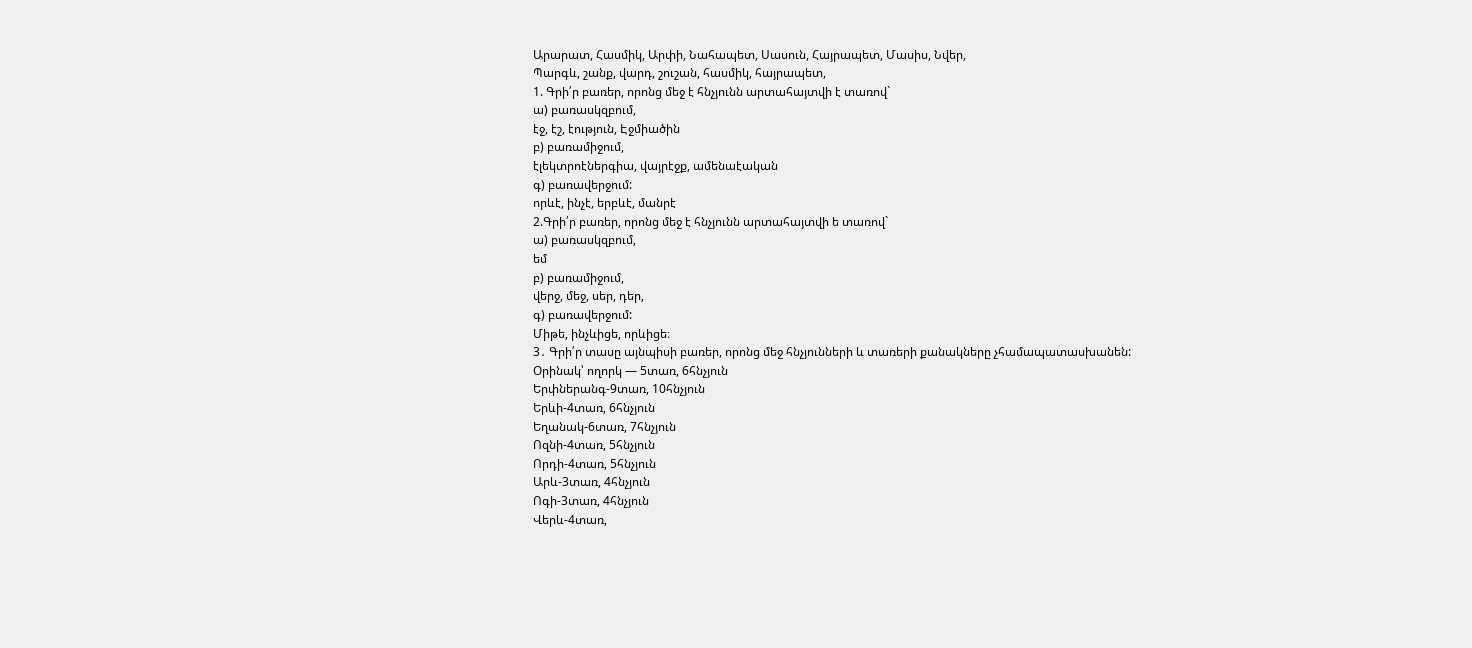Արարատ, Հասմիկ, Արփի, Նահապետ, Սասուն, Հայրապետ, Մասիս, Նվեր,
Պարգև, շանք, վարդ, շուշան, հասմիկ, հայրապետ,
1. Գրի՛ր բառեր, որոնց մեջ է հնչյունն արտահայտվի է տառով`
ա) բառասկզբում,
էջ, էշ, էություն, Էջմիածին
բ) բառամիջում,
էլեկտրոէներգիա, վայրէջք, ամենաէական
գ) բառավերջում:
որևէ, ինչէ, երբևէ, մանրէ
2.Գրի՛ր բառեր, որոնց մեջ է հնչյունն արտահայտվի ե տառով`
ա) բառասկզբում,
եմ
բ) բառամիջում,
վերջ, մեջ, սեր, դեր,
գ) բառավերջում:
Միթե, ինչևիցե, որևիցե։
3․ Գրի՛ր տասը այնպիսի բառեր, որոնց մեջ հնչյունների և տառերի քանակները չհամապատասխանեն:
Օրինակ՝ ողորկ — 5տառ, 6հնչյուն
Երփներանգ-9տառ, 10հնչյուն
Երևի-4տառ, 6հնչյուն
Եղանակ-6տառ, 7հնչյուն
Ոզնի-4տառ, 5հնչյուն
Որդի-4տառ, 5հնչյուն
Արև-3տառ, 4հնչյուն
Ոգի-3տառ, 4հնչյուն
Վերև-4տառ,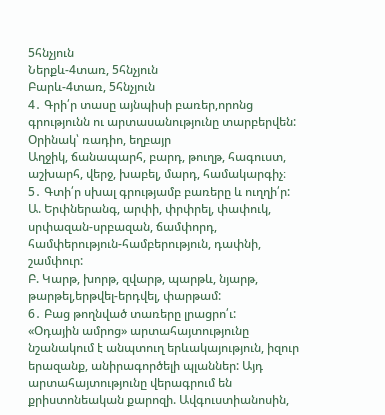5հնչյուն
Ներքև-4տառ, 5հնչյուն
Բարև-4տառ, 5հնչյուն
4․ Գրի՛ր տասը այնպիսի բառեր,որոնց գրությունն ու արտասանությունը տարբերվեն:
Օրինակ՝ ռադիո, եղբայր
Աղջիկ, ճանապարհ, բարդ, թուղթ, հագուստ, աշխարհ, վերջ, խաբել, մարդ, համակարգիչ։
5․ Գտի՛ր սխալ գրությամբ բառերը և ուղղի՛ր:
Ա. Երփներանգ, արփի, փրփրել, փափուկ, սրփազան-սրբազան, ճամփորդ, համփերություն-համբերություն, դափնի, շամփուր:
Բ. Կարթ, խորթ, զվարթ, պարթև, նյարթ, թարթել,երթվել-երդվել, փարթամ:
6․ Բաց թողնված տառերը լրացրո՛ւ:
«Օդային ամրոց» արտահայտությունը նշանակում է անպտուղ երևակայություն, իզուր երազանք, անիրագործելի պլաններ: Այդ արտահայտությունը վերագրում են քրիստոնեական քարոզի. Ավգուստիանոսին,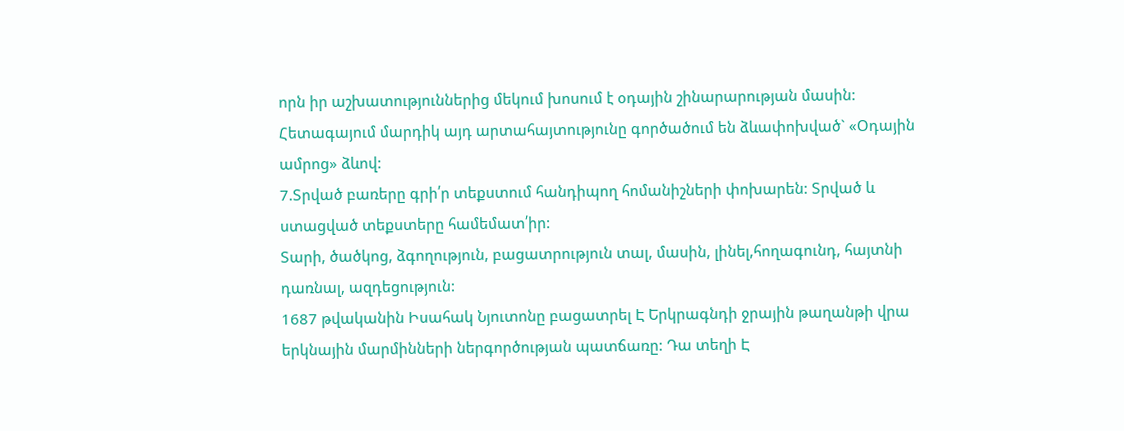որն իր աշխատություններից մեկում խոսում է օդային շինարարության մասին: Հետագայում մարդիկ այդ արտահայտությունը գործածում են ձևափոխված` «Օդային ամրոց» ձևով:
7.Տրված բառերը գրի՛ր տեքստում հանդիպող հոմանիշների փոխարեն: Տրված և ստացված տեքստերը համեմատ՛իր:
Տարի, ծածկոց, ձգողություն, բացատրություն տալ, մասին, լինել,հողագունդ, հայտնի դառնալ, ազդեցություն:
1687 թվականին Իսահակ Նյուտոնը բացատրել Է Երկրագնդի ջրային թաղանթի վրա երկնային մարմինների ներգործության պատճառը: Դա տեղի Է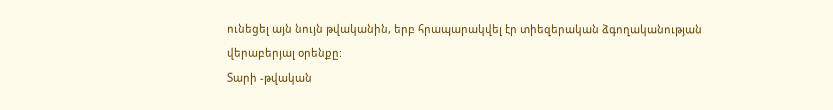ունեցել այն նույն թվականին, երբ հրապարակվել էր տիեզերական ձգողականության վերաբերյալ օրենքը:
Տարի -թվական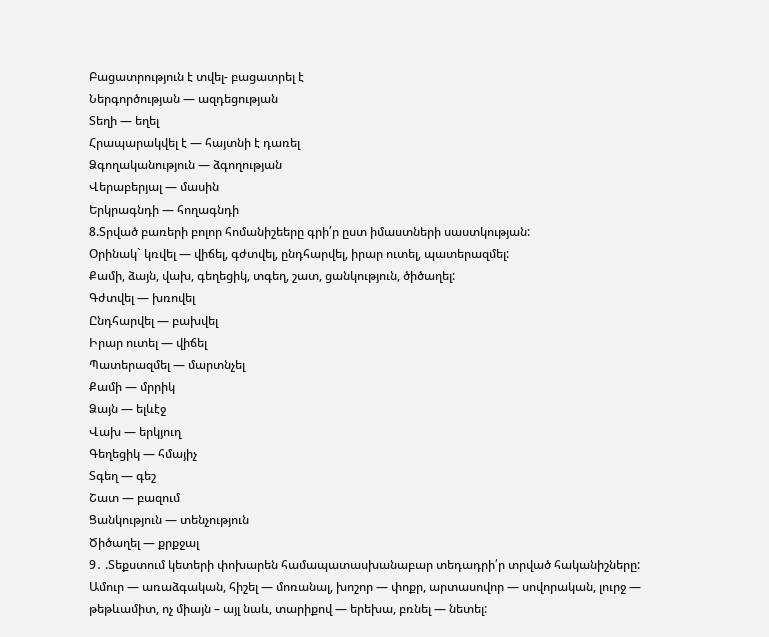Բացատրություն է տվել- բացատրել է
Ներգործության — ազդեցության
Տեղի — եղել
Հրապարակվել է — հայտնի է դառել
Ձգողականություն — ձգողության
Վերաբերյալ — մասին
Երկրագնդի — հողագնդի
8.Տրված բառերի բոլոր հոմանիշեերը գրի՛ր ըստ իմաստների սաստկության:
Օրինակ` կռվել — վիճել, գժտվել, ընդհարվել, իրար ուտել, պատերազմել:
Քամի, ձայն, վախ, գեղեցիկ, տգեղ, շատ, ցանկություն, ծիծաղել:
Գժտվել — խռովել
Ընդհարվել — բախվել
Իրար ուտել — վիճել
Պատերազմել — մարտնչել
Քամի — մրրիկ
Ձայն — ելևէջ
Վախ — երկյուղ
Գեղեցիկ — հմայիչ
Տգեղ — գեշ
Շատ — բազում
Ցանկություն — տենչություն
Ծիծաղել — քրքջալ
9․ .Տեքստում կետերի փոխարեն համապատասխանաբար տեդադրի՛ր տրված հականիշները:
Ամուր — առաձգական, հիշել — մոռանալ, խոշոր — փոքր, արտասովոր — սովորական, լուրջ — թեթևամիտ, ոչ միայն – այլ նաև, տարիքով — երեխա, բռնել — նետել: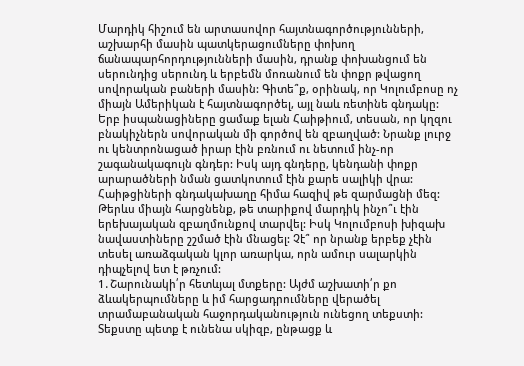Մարդիկ հիշում են արտասովոր հայտնագործությունների, աշխարհի մասին պատկերացումները փոխող ճանապարհորդությունների մասին, դրանք փոխանցում են սերունդից սերունդ և երբեմն մոռանում են փոքր թվացող սովորական բաների մասին: Գիտե՞ք, օրինակ, որ Կոլումբոսը ոչ միայն Ամերիկան է հայտնագործել, այլ նաև ռետինե գնդակը:
Երբ իսպանացիները ցամաք ելան Հաիթիում, տեսան, որ կղզու բնակիչներն սովորական մի գործով են զբաղված: Նրանք լուրջ ու կենտրոնացած իրար էին բռնում ու նետում ինչ-որ շագանակագույն գնդեր: Իսկ այդ գնդերը, կենդանի փոքր արարածների նման ցատկոտում էին քարե սալիկի վրա: Հաիթցիների գնդակախաղը հիմա հազիվ թե զարմացնի մեզ: Թերևս միայն հարցնենք, թե տարիքով մարդիկ ինչո՞ւ էին երեխայական զբաղմունքով տարվել: Իսկ Կոլումբոսի խիզախ նավաստիները շշմած էին մնացել: Չէ՞ որ նրանք երբեք չէին տեսել առաձգական կլոր առարկա, որն ամուր սալարկին դիպչելով ետ է թռչում:
1․Շարունակի՛ր հետևյալ մտքերը: Այժմ աշխատի՛ր քո ձևակերպումները և իմ հարցադրումները վերածել տրամաբանական հաջորդականություն ունեցող տեքստի: Տեքստը պետք է ունենա սկիզբ, ընթացք և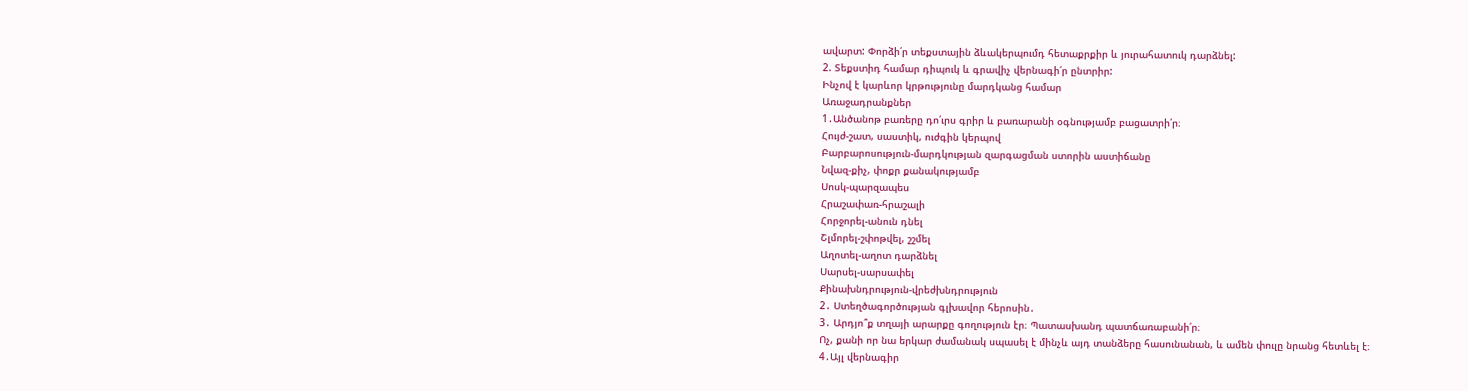ավարտ: Փորձի՛ր տեքստային ձևակերպումդ հետաքրքիր և յուրահատուկ դարձնել:
2. Տեքստիդ համար դիպուկ և գրավիչ վերնագի՛ր ընտրիր:
Ինչով է կարևոր կրթությունը մարդկանց համար
Առաջադրանքներ
1․Անծանոթ բառերը դո՛ւրս գրիր և բառարանի օգնությամբ բացատրի՛ր։
Հույժ-շատ, սաստիկ, ուժգին կերպով
Բարբարոսություն-մարդկության զարգացման ստորին աստիճանը
Նվազ-քիչ, փոքր քանակությամբ
Սոսկ-պարզապես
Հրաշափառ-հրաշալի
Հորջորել-անուն դնել
Շլմորել-շփոթվել, շշմել
Աղոտել-աղոտ դարձնել
Սարսել-սարսափել
Քինախնդրություն-վրեժխնդրություն
2․ Ստեղծագործության գլխավոր հերոսին․
3․ Արդյո՞ք տղայի արարքը գողություն էր։ Պատասխանդ պատճառաբանի՛ր։
Ոչ, քանի որ նա երկար ժամանակ սպասել է մինչև այդ տանձերը հասունանան, և ամեն փուլը նրանց հետևել է։
4․Այլ վերնագիր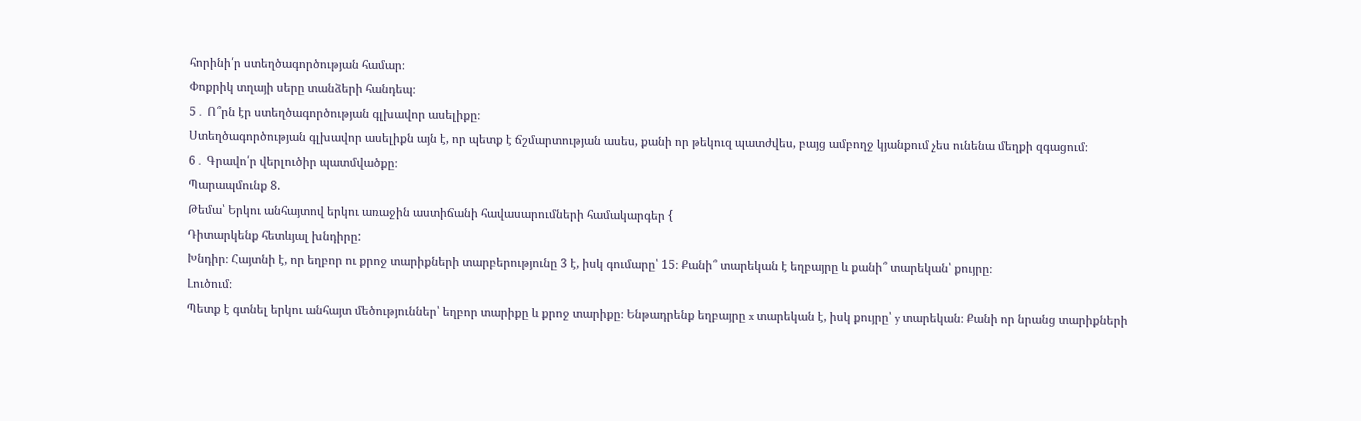հորինի՛ր ստեղծագործության համար։
Փոքրիկ տղայի սերը տանձերի հանդեպ։
5․ Ո՞րն էր ստեղծագործության գլխավոր ասելիքը։
Ստեղծագործության գլխավոր ասելիքն այն է, որ պետք է ճշմարտության ասես, քանի որ թեկուզ պատժվես, բայց ամբողջ կյանքում չես ունենա մեղքի զգացում։
6․ Գրավո՛ր վերլուծիր պատմվածքը։
Պարապմունք 8.
Թեմա՝ Երկու անհայտով երկու առաջին աստիճանի հավասարումների համակարգեր {
Դիտարկենք հետևյալ խնդիրը:
Խնդիր։ Հայտնի է, որ եղբոր ու քրոջ տարիքների տարբերությունը 3 է, իսկ գումարը՝ 15։ Քանի՞ տարեկան է եղբայրը և քանի՞ տարեկան՝ քույրը։
Լուծում։
Պետք է գտնել երկու անհայտ մեծություններ՝ եղբոր տարիքը և քրոջ տարիքը։ Ենթադրենք եղբայրը x տարեկան է, իսկ քույրը՝ y տարեկան։ Քանի որ նրանց տարիքների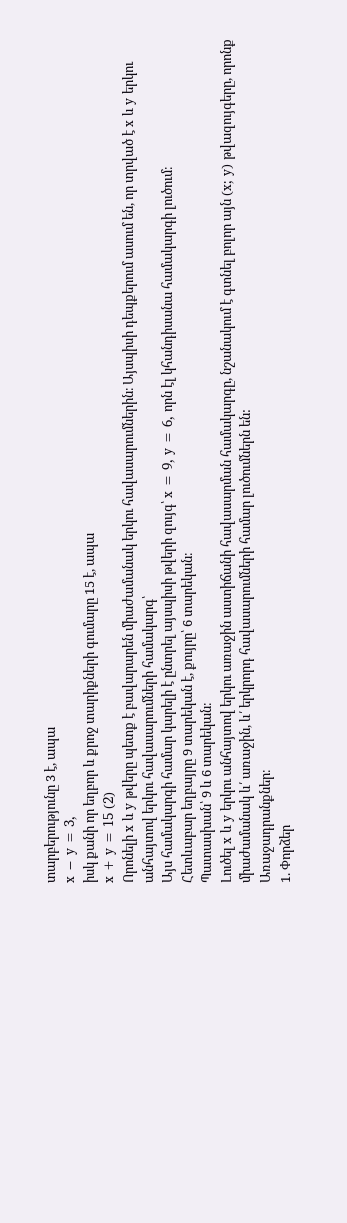տարբերությունը 3 է, ապա
x − y = 3,
իսկ քանի որ եղբոր և քրոջ տարիքների գումարը 15 է, ապա
x + y = 15 (2)
Որոնելի x և y թվերը պետք է բավարարեն միաժամանակ երկու հավասարումներին։ Այսպիսի դեպքերում ասում են, որ տրված է x և y երկու անհայտով երկու հավասարումների համակարգ՝
Այս համակարգի համար կարելի է ընտրել այսպիսի թվերի զույգ՝ x = 9, y = 6, որն էլ կհանդիսանա համակարգի լուծում։
Հետևաբար եղբայրը 9 տարեկան է, քույրը՝ 6 տարեկան։
Պատասխան՝ 9 և 6 տարեկան։
Լուծել x և y երկու անհայտով երկու առաջին աստիճանի հավասարման համակարգը, նշանակում է գտնել բոլոր այն (x; y) թվազույգերը, որոնք միաժամանակ և՛ առաջին, և՛ երկրորդ հավասարումների համար լուծումներն են:
Առաջադրանքներ։
1. Փորձեր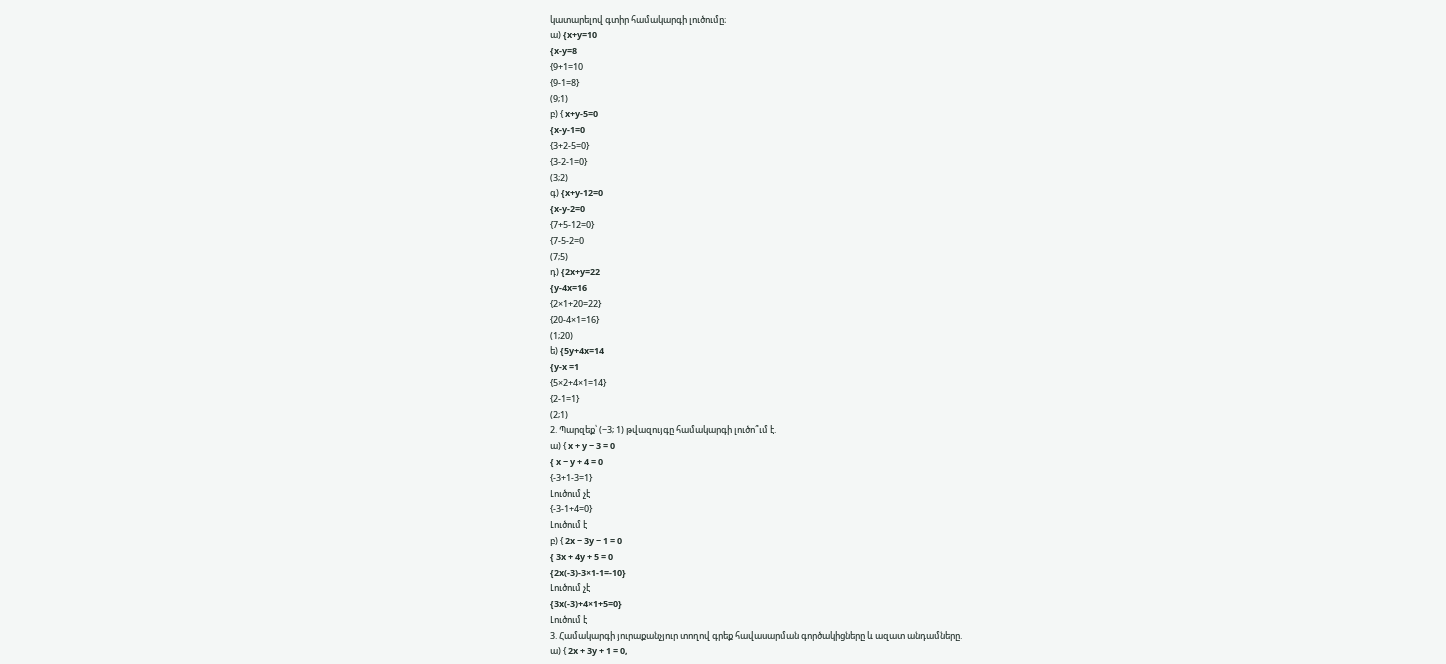կատարելով գտիր համակարգի լուծումը։
ա) {x+y=10
{x-y=8
{9+1=10
{9-1=8}
(9;1)
բ) { x+y-5=0
{x-y-1=0
{3+2-5=0}
{3-2-1=0}
(3;2)
գ) {x+y-12=0
{x-y-2=0
{7+5-12=0}
{7-5-2=0
(7;5)
դ) {2x+y=22
{y-4x=16
{2×1+20=22}
{20-4×1=16}
(1;20)
ե) {5y+4x=14
{y-x =1
{5×2+4×1=14}
{2-1=1}
(2;1)
2. Պարզեք՝ (−3; 1) թվազույգը համակարգի լուծո՞ւմ է.
ա) { x + y − 3 = 0
{ x − y + 4 = 0
{-3+1-3=1}
Լուծում չէ
{-3-1+4=0}
Լուծում է
բ) { 2x − 3y − 1 = 0
{ 3x + 4y + 5 = 0
{2x(-3)-3×1-1=-10}
Լուծում չէ
{3x(-3)+4×1+5=0}
Լուծում է
3. Համակարգի յուրաքանչյուր տողով գրեք հավասարման գործակիցները և ազատ անդամները.
ա) { 2x + 3y + 1 = 0,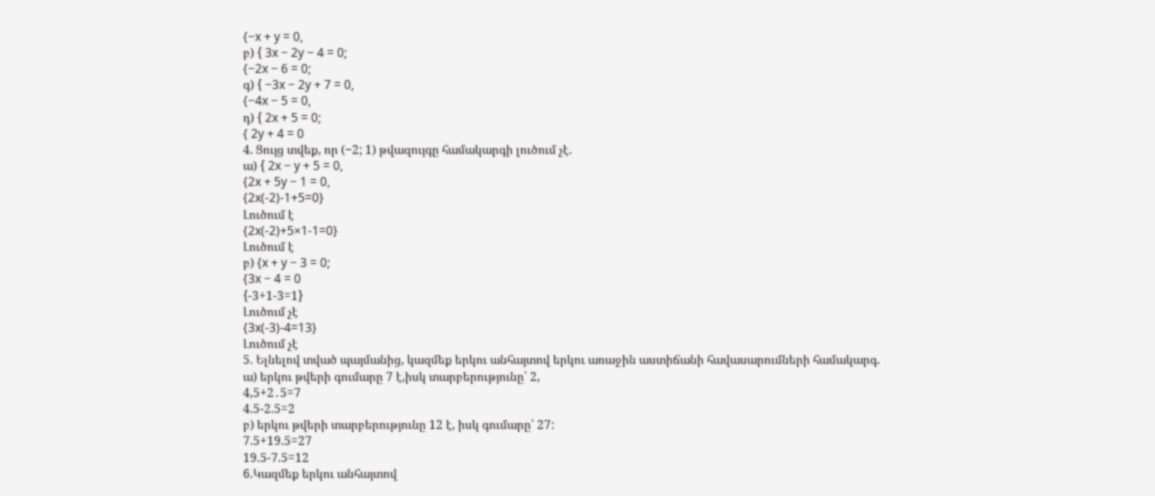{−x + y = 0,
բ) { 3x − 2y − 4 = 0;
{−2x − 6 = 0;
գ) { −3x − 2y + 7 = 0,
{−4x − 5 = 0,
դ) { 2x + 5 = 0;
{ 2y + 4 = 0
4. Ցույց տվեք, որ (−2; 1) թվազույգը համակարգի լուծում չէ.
ա) { 2x − y + 5 = 0,
{2x + 5y − 1 = 0,
{2x(-2)-1+5=0}
Լուծում է
{2x(-2)+5×1-1=0}
Լուծում է
բ) {x + y − 3 = 0;
{3x − 4 = 0
{-3+1-3=1}
Լուծում չէ
{3x(-3)-4=13}
Լուծում չէ
5. Ելնելով տված պայմանից, կազմեք երկու անհայտով երկու առաջին աստիճանի հավասարումների համակարգ.
ա) երկու թվերի գումարը 7 է,իսկ տարբերությունը՝ 2,
4,5+2․5=7
4.5-2.5=2
բ) երկու թվերի տարբերությունը 12 է, իսկ գումարը՝ 27:
7.5+19.5=27
19.5-7.5=12
6.Կազմեք երկու անհայտով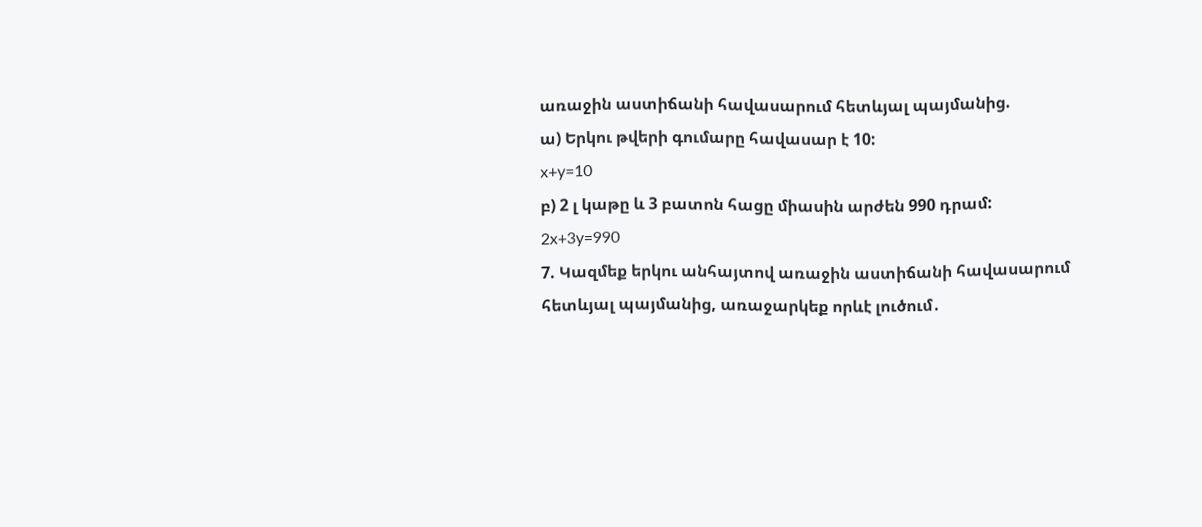առաջին աստիճանի հավասարում հետևյալ պայմանից.
ա) Երկու թվերի գումարը հավասար է 10:
x+y=10
բ) 2 լ կաթը և 3 բատոն հացը միասին արժեն 990 դրամ:
2x+3y=990
7. Կազմեք երկու անհայտով առաջին աստիճանի հավասարում հետևյալ պայմանից, առաջարկեք որևէ լուծում․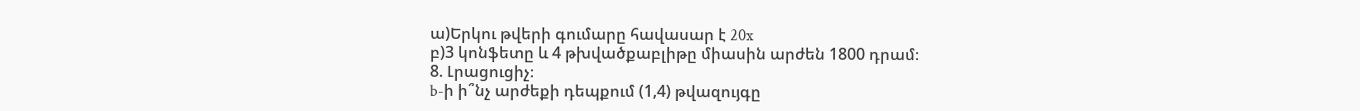ա)Երկու թվերի գումարը հավասար է 20x
բ)3 կոնֆետը և 4 թխվածքաբլիթը միասին արժեն 1800 դրամ։
8. Լրացուցիչ։
b-ի ի՞նչ արժեքի դեպքում (1,4) թվազույգը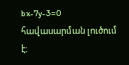bx-7y-3=0 հավասարման լուծում է։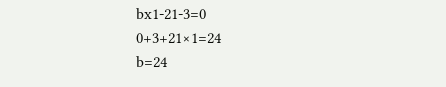bx1-21-3=0
0+3+21×1=24
b=24